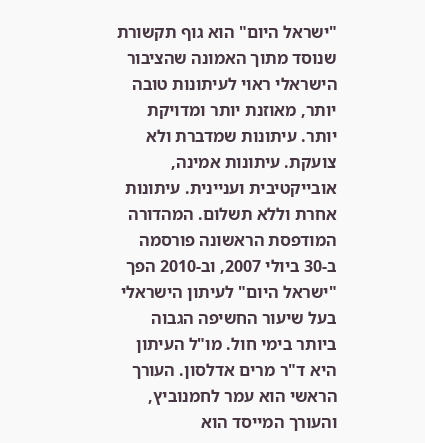"ישראל היום" הוא גוף תקשורת שנוסד מתוך האמונה שהציבור הישראלי ראוי לעיתונות טובה יותר, מאוזנת יותר ומדויקת יותר. עיתונות שמדברת ולא צועקת. עיתונות אמינה, אובייקטיבית ועניינית. עיתונות אחרת וללא תשלום. המהדורה המודפסת הראשונה פורסמה ב-30 ביולי 2007, וב-2010 הפך "ישראל היום" לעיתון הישראלי בעל שיעור החשיפה הגבוה ביותר בימי חול. מו"ל העיתון היא ד"ר מרים אדלסון. העורך הראשי הוא עמר לחמנוביץ, והעורך המייסד הוא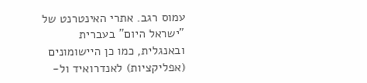עמוס רגב. אתרי האינטרנט של "ישראל היום" בעברית ובאנגלית, כמו כן היישומונים (אפליקציות) לאנדרואיד ול-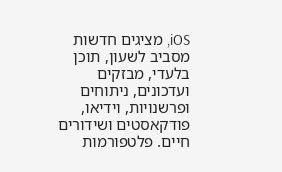iOS, מציגים חדשות מסביב לשעון, תוכן בלעדי, מבזקים ועדכונים, ניתוחים ופרשנויות, וידיאו, פודקאסטים ושידורים חיים. פלטפורמות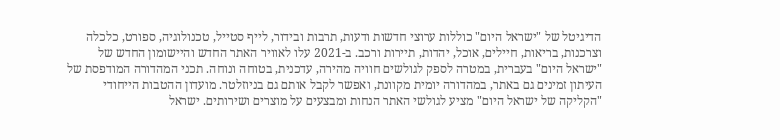הדיגיטל של "ישראל היום" כוללות ערוצי חדשות ודעות, תרבות ובידור, לייף סטייל, טכנולוגיה, ספורט, כלכלה וצרכנות, בריאות, חיילים, אוכל, יהדות, תיירות ורכב. ב-2021 עלו לאוויר האתר החדש והיישומון החדש של "ישראל היום" בעברית, במטרה לספק לגולשים חוויה מהירה, עדכנית, בטוחה ונוחה. תכני המהדורה המודפסת של העיתון זמינים גם באתר, במהדורה יומית מקוונת, ואפשר לקבל אותם גם בניוזלטר. מועדון ההטבות הייחודי "הקליקה של ישראל היום" מציע לגולשי האתר הנחות ומבצעים על מוצרים ושירותים. ישראל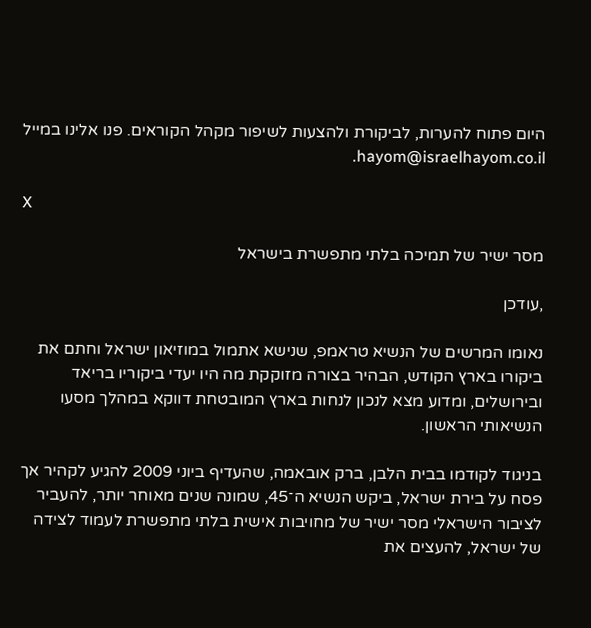היום פתוח להערות, לביקורת ולהצעות לשיפור מקהל הקוראים. פנו אלינו במייל hayom@israelhayom.co.il.

X

מסר ישיר של תמיכה בלתי מתפשרת בישראל

,עודכן

נאומו המרשים של הנשיא טראמפ, שנישא אתמול במוזיאון ישראל וחתם את ביקורו בארץ הקודש, הבהיר בצורה מזוקקת מה היו יעדי ביקוריו בריאד ובירושלים, ומדוע מצא לנכון לנחות בארץ המובטחת דווקא במהלך מסעו הנשיאותי הראשון.

בניגוד לקודמו בבית הלבן, ברק אובאמה, שהעדיף ביוני 2009 להגיע לקהיר אך פסח על בירת ישראל, ביקש הנשיא ה־45, שמונה שנים מאוחר יותר, להעביר לציבור הישראלי מסר ישיר של מחויבות אישית בלתי מתפשרת לעמוד לצידה של ישראל, להעצים את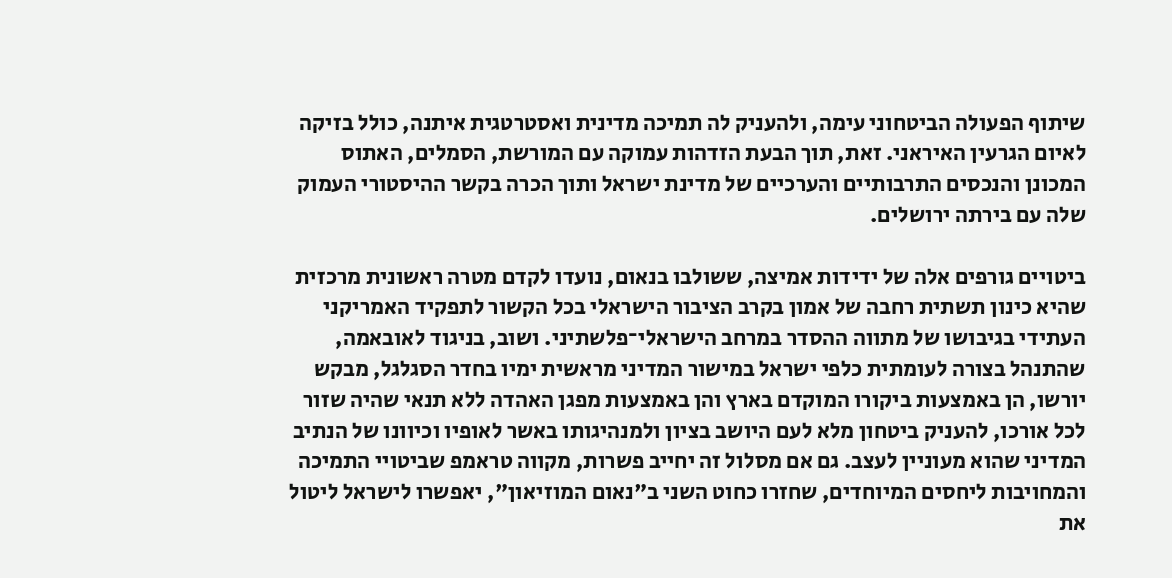שיתוף הפעולה הביטחוני עימה, ולהעניק לה תמיכה מדינית ואסטרטגית איתנה, כולל בזיקה לאיום הגרעין האיראני. זאת, תוך הבעת הזדהות עמוקה עם המורשת, הסמלים, האתוס המכונן והנכסים התרבותיים והערכיים של מדינת ישראל ותוך הכרה בקשר ההיסטורי העמוק שלה עם בירתה ירושלים.

ביטויים גורפים אלה של ידידות אמיצה, ששולבו בנאום, נועדו לקדם מטרה ראשונית מרכזית שהיא כינון תשתית רחבה של אמון בקרב הציבור הישראלי בכל הקשור לתפקיד האמריקני העתידי בגיבושו של מתווה ההסדר במרחב הישראלי־פלשתיני. ושוב, בניגוד לאובאמה, שהתנהל בצורה לעומתית כלפי ישראל במישור המדיני מראשית ימיו בחדר הסגלגל, מבקש יורשו, הן באמצעות ביקורו המוקדם בארץ והן באמצעות מפגן האהדה ללא תנאי שהיה שזור לכל אורכו, להעניק ביטחון מלא לעם היושב בציון ולמנהיגותו באשר לאופיו וכיוונו של הנתיב המדיני שהוא מעוניין לעצב. גם אם מסלול זה יחייב פשרות, מקווה טראמפ שביטויי התמיכה והמחויבות ליחסים המיוחדים, שחזרו כחוט השני ב"נאום המוזיאון", יאפשרו לישראל ליטול את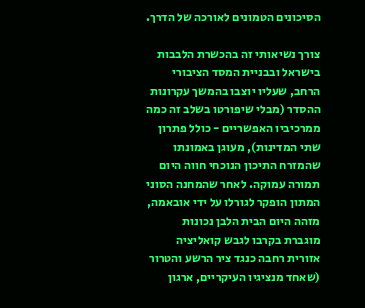הסיכונים הטמונים לאורכה של הדרך.

צורך נשיאותי זה בהכשרת הלבבות בישראל ובבניית המסד הציבורי הרחב, שעליו יוצבו בהמשך עקרונות ההסדר (מבלי שיפורטו בשלב זה כמה ממרכיביו האפשריים - כולל פתרון שתי המדינות), מעוגן באמונתו שהמזרח התיכון הנוכחי חווה היום תמורה עמוקה. לאחר שהמחנה הסוני המתון הופקר לגורלו על ידי אובאמה, מזהה היום הבית הלבן נכונות מוגברת בקרבו לגבש קואליציה אזורית רחבה כנגד ציר הרשע והטרור (שאחד מנציגיו העיקריים, ארגון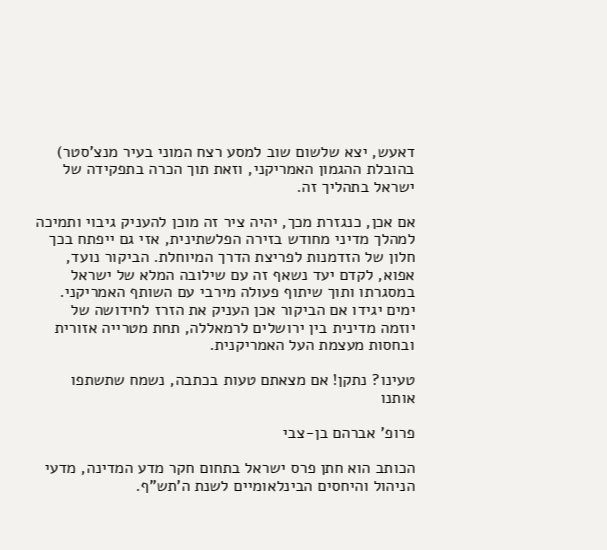דאעש, יצא שלשום שוב למסע רצח המוני בעיר מנצ'סטר) בהובלת ההגמון האמריקני, וזאת תוך הכרה בתפקידה של ישראל בתהליך זה.

אם אכן, כנגזרת מכך, יהיה ציר זה מוכן להעניק גיבוי ותמיכה למהלך מדיני מחודש בזירה הפלשתינית, אזי גם ייפתח בכך חלון של הזדמנות לפריצת הדרך המיוחלת. הביקור נועד, אפוא, לקדם יעד נשאף זה עם שילובה המלא של ישראל במסגרתו ותוך שיתוף פעולה מירבי עם השותף האמריקני. ימים יגידו אם הביקור אכן העניק את הזרז לחידושה של יוזמה מדינית בין ירושלים לרמאללה, תחת מטרייה אזורית ובחסות מעצמת העל האמריקנית.

טעינו? נתקן! אם מצאתם טעות בכתבה, נשמח שתשתפו אותנו

פרופ' אברהם בן-צבי

הכותב הוא חתן פרס ישראל בתחום חקר מדע המדינה, מדעי הניהול והיחסים הבינלאומיים לשנת ה'תש"ף.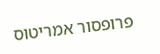פרופסור אמריטוס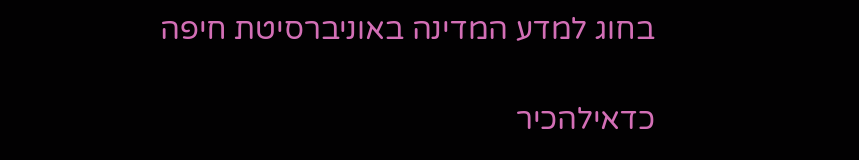בחוג למדע המדינה באוניברסיטת חיפה

כדאילהכיר